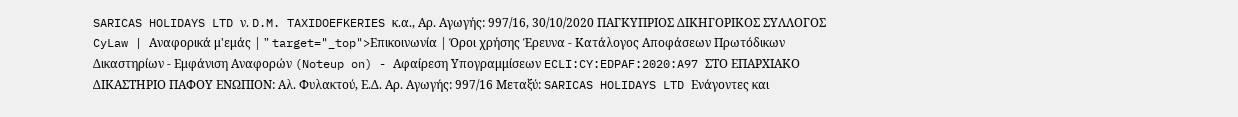SARICAS HOLIDAYS LTD ν. D.M. TAXIDOEFKERIES κ.α., Αρ. Αγωγής: 997/16, 30/10/2020 ΠΑΓΚΥΠΡΙΟΣ ΔΙΚΗΓΟΡΙΚΟΣ ΣΥΛΛΟΓΟΣ CyLaw | Αναφορικά μ'εμάς | " target="_top">Επικοινωνία | Όροι χρήσης Έρευνα - Κατάλογος Αποφάσεων Πρωτόδικων Δικαστηρίων - Εμφάνιση Αναφορών (Noteup on) - Αφαίρεση Υπογραμμίσεων ECLI:CY:EDPAF:2020:A97 ΣΤΟ ΕΠΑΡΧΙΑΚΟ ΔΙΚΑΣΤΗΡΙΟ ΠΑΦΟΥ ΕΝΩΠΙΟΝ: Αλ. Φυλακτού, Ε.Δ. Αρ. Αγωγής: 997/16 Μεταξύ: SARICAS HOLIDAYS LTD Ενάγοντες και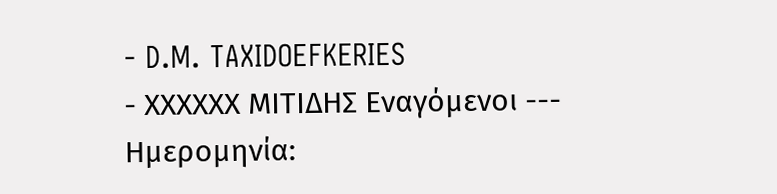- D.M. TAXIDOEFKERIES
- ΧΧΧΧΧΧ ΜΙΤΙΔΗΣ Εναγόμενοι --- Ημερομηνία: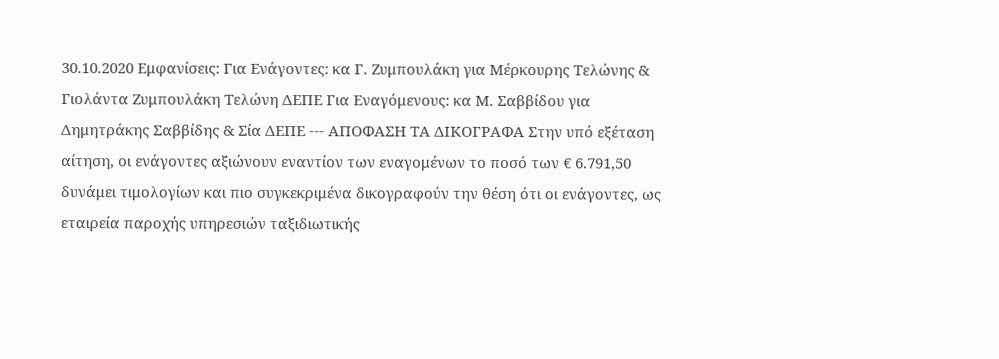30.10.2020 Εμφανίσεις: Για Ενάγοντες: κα Γ. Ζυμπουλάκη για Μέρκουρης Τελώνης & Γιολάντα Ζυμπουλάκη Τελώνη ΔΕΠΕ Για Εναγόμενους: κα Μ. Σαββίδου για Δημητράκης Σαββίδης & Σία ΔΕΠΕ --- ΑΠΟΦΑΣΗ ΤΑ ΔΙΚΟΓΡΑΦΑ Στην υπό εξέταση αίτηση, οι ενάγοντες αξιώνουν εναντίον των εναγομένων το ποσό των € 6.791,50 δυνάμει τιμολογίων και πιο συγκεκριμένα δικογραφούν την θέση ότι οι ενάγοντες, ως εταιρεία παροχής υπηρεσιών ταξιδιωτικής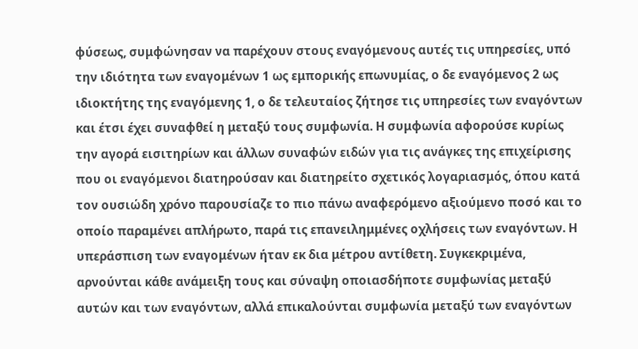φύσεως, συμφώνησαν να παρέχουν στους εναγόμενους αυτές τις υπηρεσίες, υπό την ιδιότητα των εναγομένων 1 ως εμπορικής επωνυμίας, ο δε εναγόμενος 2 ως ιδιοκτήτης της εναγόμενης 1, ο δε τελευταίος ζήτησε τις υπηρεσίες των εναγόντων και έτσι έχει συναφθεί η μεταξύ τους συμφωνία. Η συμφωνία αφορούσε κυρίως την αγορά εισιτηρίων και άλλων συναφών ειδών για τις ανάγκες της επιχείρισης που οι εναγόμενοι διατηρούσαν και διατηρείτο σχετικός λογαριασμός, όπου κατά τον ουσιώδη χρόνο παρουσίαζε το πιο πάνω αναφερόμενο αξιούμενο ποσό και το οποίο παραμένει απλήρωτο, παρά τις επανειλημμένες οχλήσεις των εναγόντων. Η υπεράσπιση των εναγομένων ήταν εκ δια μέτρου αντίθετη. Συγκεκριμένα, αρνούνται κάθε ανάμειξη τους και σύναψη οποιασδήποτε συμφωνίας μεταξύ αυτών και των εναγόντων, αλλά επικαλούνται συμφωνία μεταξύ των εναγόντων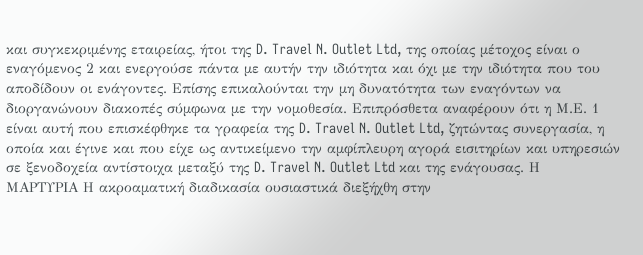και συγκεκριμένης εταιρείας, ήτοι της D. Travel N. Outlet Ltd, της οποίας μέτοχος είναι ο εναγόμενος 2 και ενεργούσε πάντα με αυτήν την ιδιότητα και όχι με την ιδιότητα που του αποδίδουν οι ενάγοντες. Επίσης επικαλούνται την μη δυνατότητα των εναγόντων να διοργανώνουν διακοπές σύμφωνα με την νομοθεσία. Επιπρόσθετα αναφέρουν ότι η Μ.Ε. 1 είναι αυτή που επισκέφθηκε τα γραφεία της D. Travel N. Outlet Ltd, ζητώντας συνεργασία, η οποία και έγινε και που είχε ως αντικείμενο την αμφίπλευρη αγορά εισιτηρίων και υπηρεσιών σε ξενοδοχεία αντίστοιχα μεταξύ της D. Travel N. Outlet Ltd και της ενάγουσας. Η ΜΑΡΤΥΡΙΑ Η ακροαματική διαδικασία ουσιαστικά διεξήχθη στην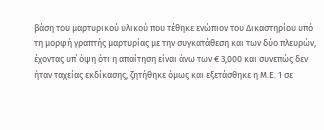βάση του μαρτυρικού υλικού που τέθηκε ενώπιον του Δικαστηρίου υπό τη μορφή γραπτής μαρτυρίας με την συγκατάθεση και των δύο πλευρών, έχοντας υπ΄ όψη ότι η απαίτηση είναι άνω των € 3,000 και συνεπώς δεν ήταν ταχείας εκδίκασης, ζητήθηκε όμως και εξετάσθηκε η Μ.Ε. 1 σε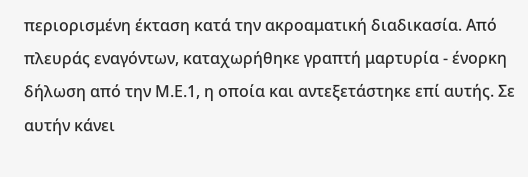περιορισμένη έκταση κατά την ακροαματική διαδικασία. Από πλευράς εναγόντων, καταχωρήθηκε γραπτή μαρτυρία - ένορκη δήλωση από την Μ.Ε.1, η οποία και αντεξετάστηκε επί αυτής. Σε αυτήν κάνει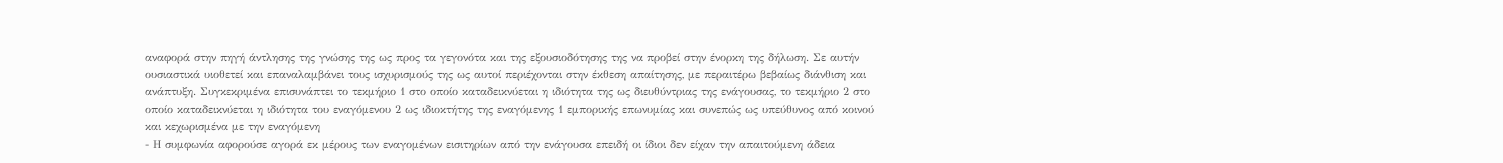αναφορά στην πηγή άντλησης της γνώσης της ως προς τα γεγονότα και της εξουσιοδότησης της να προβεί στην ένορκη της δήλωση. Σε αυτήν ουσιαστικά υιοθετεί και επαναλαμβάνει τους ισχυρισμούς της ως αυτοί περιέχονται στην έκθεση απαίτησης, με περαιτέρω βεβαίως διάνθιση και ανάπτυξη. Συγκεκριμένα επισυνάπτει το τεκμήριο 1 στο οποίο καταδεικνύεται η ιδιότητα της ως διευθύντριας της ενάγουσας, το τεκμήριο 2 στο οποίο καταδεικνύεται η ιδιότητα του εναγόμενου 2 ως ιδιοκτήτης της εναγόμενης 1 εμπορικής επωνυμίας και συνεπώς ως υπεύθυνος από κοινού και κεχωρισμένα με την εναγόμενη
- Η συμφωνία αφορούσε αγορά εκ μέρους των εναγομένων εισιτηρίων από την ενάγουσα επειδή οι ίδιοι δεν είχαν την απαιτούμενη άδεια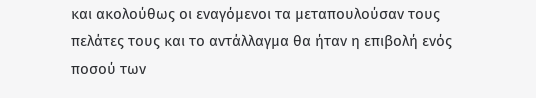και ακολούθως οι εναγόμενοι τα μεταπουλούσαν τους πελάτες τους και το αντάλλαγμα θα ήταν η επιβολή ενός ποσού των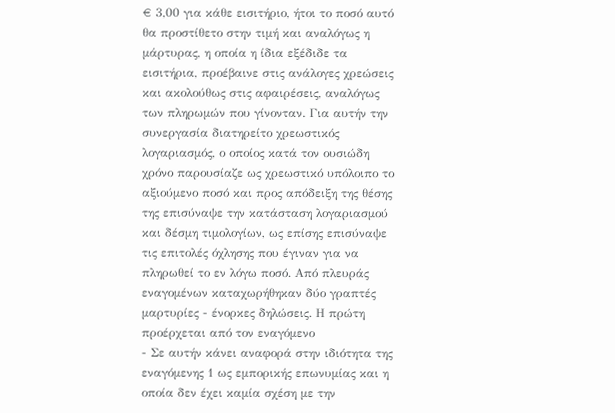€ 3,00 για κάθε εισιτήριο, ήτοι το ποσό αυτό θα προστίθετο στην τιμή και αναλόγως η μάρτυρας, η οποία η ίδια εξέδιδε τα εισιτήρια, προέβαινε στις ανάλογες χρεώσεις και ακολούθως στις αφαιρέσεις, αναλόγως των πληρωμών που γίνονταν. Για αυτήν την συνεργασία διατηρείτο χρεωστικός λογαριασμός, ο οποίος κατά τον ουσιώδη χρόνο παρουσίαζε ως χρεωστικό υπόλοιπο το αξιούμενο ποσό και προς απόδειξη της θέσης της επισύναψε την κατάσταση λογαριασμού και δέσμη τιμολογίων, ως επίσης επισύναψε τις επιτολές όχλησης που έγιναν για να πληρωθεί το εν λόγω ποσό. Από πλευράς εναγομένων καταχωρήθηκαν δύο γραπτές μαρτυρίες - ένορκες δηλώσεις. Η πρώτη προέρχεται από τον εναγόμενο
- Σε αυτήν κάνει αναφορά στην ιδιότητα της εναγόμενης 1 ως εμπορικής επωνυμίας και η οποία δεν έχει καμία σχέση με την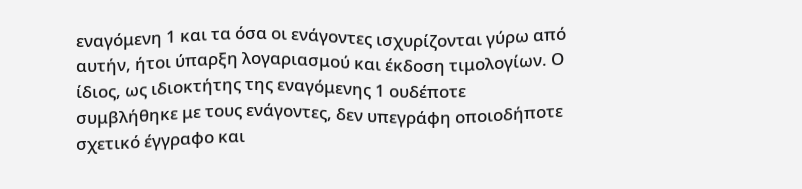εναγόμενη 1 και τα όσα οι ενάγοντες ισχυρίζονται γύρω από αυτήν, ήτοι ύπαρξη λογαριασμού και έκδοση τιμολογίων. Ο ίδιος, ως ιδιοκτήτης της εναγόμενης 1 ουδέποτε συμβλήθηκε με τους ενάγοντες, δεν υπεγράφη οποιοδήποτε σχετικό έγγραφο και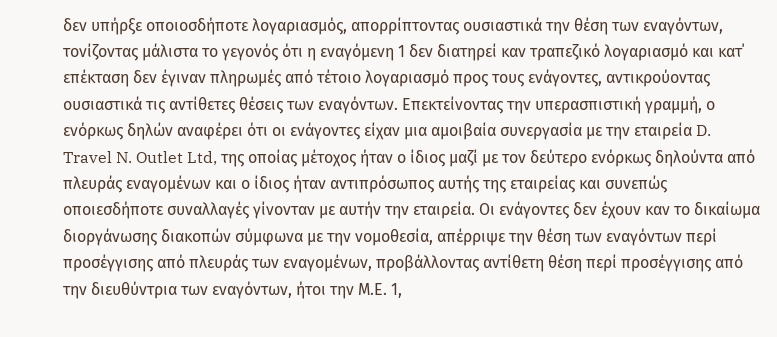δεν υπήρξε οποιοσδήποτε λογαριασμός, απορρίπτοντας ουσιαστικά την θέση των εναγόντων, τονίζοντας μάλιστα το γεγονός ότι η εναγόμενη 1 δεν διατηρεί καν τραπεζικό λογαριασμό και κατ΄ επέκταση δεν έγιναν πληρωμές από τέτοιο λογαριασμό προς τους ενάγοντες, αντικρούοντας ουσιαστικά τις αντίθετες θέσεις των εναγόντων. Επεκτείνοντας την υπερασπιστική γραμμή, ο ενόρκως δηλών αναφέρει ότι οι ενάγοντες είχαν μια αμοιβαία συνεργασία με την εταιρεία D. Travel N. Outlet Ltd, της οποίας μέτοχος ήταν ο ίδιος μαζί με τον δεύτερο ενόρκως δηλούντα από πλευράς εναγομένων και ο ίδιος ήταν αντιπρόσωπος αυτής της εταιρείας και συνεπώς οποιεσδήποτε συναλλαγές γίνονταν με αυτήν την εταιρεία. Οι ενάγοντες δεν έχουν καν το δικαίωμα διοργάνωσης διακοπών σύμφωνα με την νομοθεσία, απέρριψε την θέση των εναγόντων περί προσέγγισης από πλευράς των εναγομένων, προβάλλοντας αντίθετη θέση περί προσέγγισης από την διευθύντρια των εναγόντων, ήτοι την Μ.Ε. 1,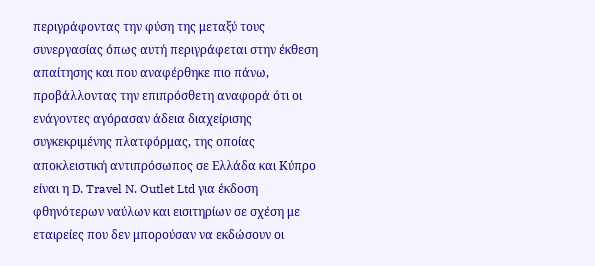περιγράφοντας την φύση της μεταξύ τους συνεργασίας όπως αυτή περιγράφεται στην έκθεση απαίτησης και που αναφέρθηκε πιο πάνω, προβάλλοντας την επιπρόσθετη αναφορά ότι οι ενάγοντες αγόρασαν άδεια διαχείρισης συγκεκριμένης πλατφόρμας, της οποίας αποκλειστική αντιπρόσωπος σε Ελλάδα και Κύπρο είναι η D. Travel N. Outlet Ltd για έκδοση φθηνότερων ναύλων και εισιτηρίων σε σχέση με εταιρείες που δεν μπορούσαν να εκδώσουν οι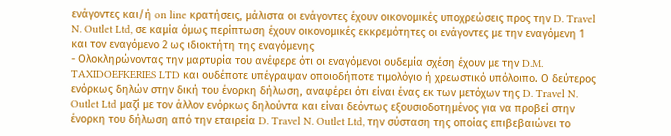ενάγοντες και/ή on line κρατήσεις, μάλιστα οι ενάγοντες έχουν οικονομικές υποχρεώσεις προς την D. Travel N. Outlet Ltd, σε καμία όμως περίπτωση έχουν οικονομικές εκκρεμότητες οι ενάγοντες με την εναγόμενη 1 και τον εναγόμενο 2 ως ιδιοκτήτη της εναγόμενης
- Ολοκληρώνοντας την μαρτυρία του ανέφερε ότι οι εναγόμενοι ουδεμία σχέση έχουν με την D.M. TAXIDOEFKERIES LTD και ουδέποτε υπέγραψαν οποιοδήποτε τιμολόγιο ή χρεωστικό υπόλοιπο. Ο δεύτερος ενόρκως δηλών στην δική του ένορκη δήλωση, αναφέρει ότι είναι ένας εκ των μετόχων της D. Travel N. Outlet Ltd μαζί με τον άλλον ενόρκως δηλούντα και είναι δεόντως εξουσιοδοτημένος για να προβεί στην ένορκη του δήλωση από την εταιρεία D. Travel N. Outlet Ltd, την σύσταση της οποίας επιβεβαιώνει το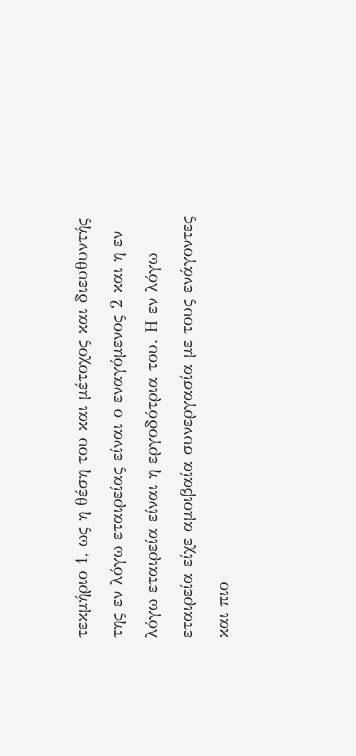τεκμήριο 1, ως η θέση του και μέτοχος και διευθυντής της εν λόγω εταιρείας είναι ο εναγόμενος 2 και η εν λόγω εταιρεία είναι η εργοδότρια του. Η εν λόγω εταιρεία είχε αμοιβαία συνεργασία με τους ενάγοντες και πιο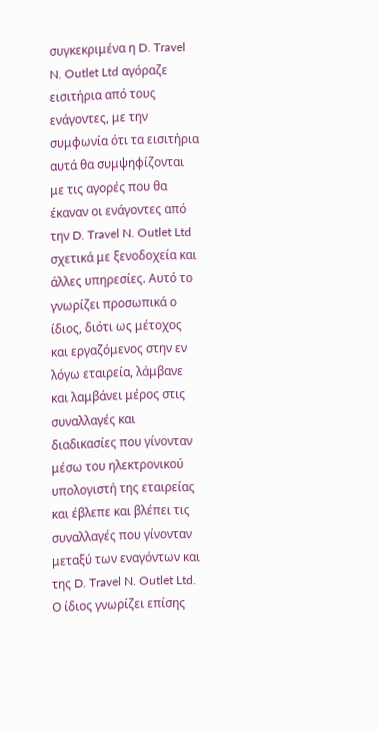συγκεκριμένα η D. Travel N. Outlet Ltd αγόραζε εισιτήρια από τους ενάγοντες, με την συμφωνία ότι τα εισιτήρια αυτά θα συμψηφίζονται με τις αγορές που θα έκαναν οι ενάγοντες από την D. Travel N. Outlet Ltd σχετικά με ξενοδοχεία και άλλες υπηρεσίες. Αυτό το γνωρίζει προσωπικά ο ίδιος, διότι ως μέτοχος και εργαζόμενος στην εν λόγω εταιρεία, λάμβανε και λαμβάνει μέρος στις συναλλαγές και διαδικασίες που γίνονταν μέσω του ηλεκτρονικού υπολογιστή της εταιρείας και έβλεπε και βλέπει τις συναλλαγές που γίνονταν μεταξύ των εναγόντων και της D. Travel N. Outlet Ltd. Ο ίδιος γνωρίζει επίσης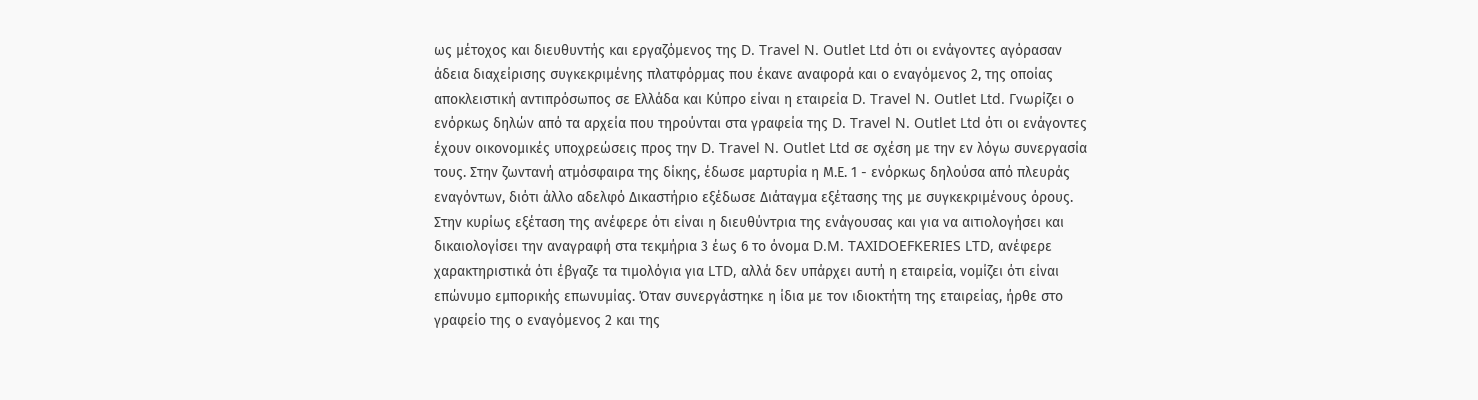ως μέτοχος και διευθυντής και εργαζόμενος της D. Travel N. Outlet Ltd ότι οι ενάγοντες αγόρασαν άδεια διαχείρισης συγκεκριμένης πλατφόρμας που έκανε αναφορά και ο εναγόμενος 2, της οποίας αποκλειστική αντιπρόσωπος σε Ελλάδα και Κύπρο είναι η εταιρεία D. Travel N. Outlet Ltd. Γνωρίζει ο ενόρκως δηλών από τα αρχεία που τηρούνται στα γραφεία της D. Travel N. Outlet Ltd ότι οι ενάγοντες έχουν οικονομικές υποχρεώσεις προς την D. Travel N. Outlet Ltd σε σχέση με την εν λόγω συνεργασία τους. Στην ζωντανή ατμόσφαιρα της δίκης, έδωσε μαρτυρία η Μ.Ε. 1 - ενόρκως δηλούσα από πλευράς εναγόντων, διότι άλλο αδελφό Δικαστήριο εξέδωσε Διάταγμα εξέτασης της με συγκεκριμένους όρους. Στην κυρίως εξέταση της ανέφερε ότι είναι η διευθύντρια της ενάγουσας και για να αιτιολογήσει και δικαιολογίσει την αναγραφή στα τεκμήρια 3 έως 6 το όνομα D.M. TAXIDOEFKERIES LTD, ανέφερε χαρακτηριστικά ότι έβγαζε τα τιμολόγια για LTD, αλλά δεν υπάρχει αυτή η εταιρεία, νομίζει ότι είναι επώνυμο εμπορικής επωνυμίας. Όταν συνεργάστηκε η ίδια με τον ιδιοκτήτη της εταιρείας, ήρθε στο γραφείο της ο εναγόμενος 2 και της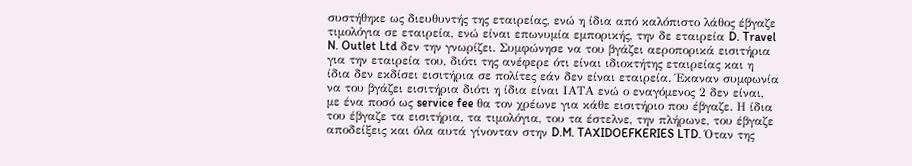συστήθηκε ως διευθυντής της εταιρείας, ενώ η ίδια από καλόπιστο λάθος έβγαζε τιμολόγια σε εταιρεία, ενώ είναι επωνυμία εμπορικής, την δε εταιρεία D. Travel N. Outlet Ltd δεν την γνωρίζει. Συμφώνησε να του βγάζει αεροπορικά εισιτήρια για την εταιρεία του, διότι της ανέφερε ότι είναι ιδιοκτήτης εταιρείας και η ίδια δεν εκδίσει εισιτήρια σε πολίτες εάν δεν είναι εταιρεία. Έκαναν συμφωνία να του βγάζει εισιτήρια διότι η ίδια είναι ΙΑΤΑ ενώ ο εναγόμενος 2 δεν είναι, με ένα ποσό ως service fee θα τον χρέωνε για κάθε εισιτήριο που έβγαζε. Η ίδια του έβγαζε τα εισιτήρια, τα τιμολόγια, του τα έστελνε, την πλήρωνε, του έβγαζε αποδείξεις και όλα αυτά γίνονταν στην D.M. TAXIDOEFKERIES LTD. Όταν της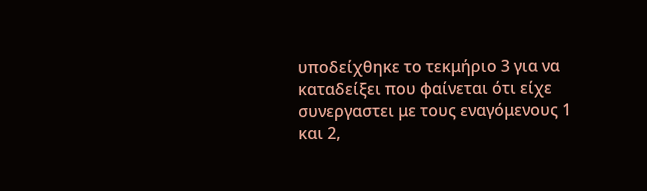υποδείχθηκε το τεκμήριο 3 για να καταδείξει που φαίνεται ότι είχε συνεργαστει με τους εναγόμενους 1 και 2,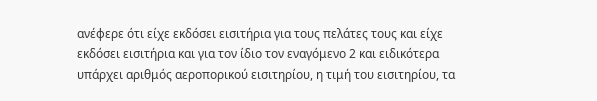ανέφερε ότι είχε εκδόσει εισιτήρια για τους πελάτες τους και είχε εκδόσει εισιτήρια και για τον ίδιο τον εναγόμενο 2 και ειδικότερα υπάρχει αριθμός αεροπορικού εισιτηρίου, η τιμή του εισιτηρίου, τα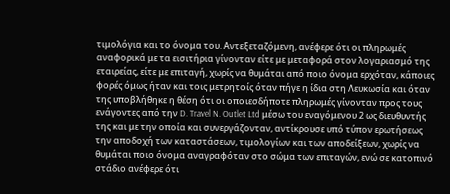τιμολόγια και το όνομα του. Αντεξεταζόμενη, ανέφερε ότι οι πληρωμές αναφορικά με τα εισιτήρια γίνονταν είτε με μεταφορά στον λογαριασμό της εταιρείας, είτε με επιταγή, χωρίς να θυμάται από ποιο όνομα ερχόταν, κάποιες φορές όμως ήταν και τοις μετρητοίς όταν πήγε η ίδια στη Λευκωσία και όταν της υποβλήθηκε η θέση ότι οι οποιεσδήποτε πληρωμές γίνονταν προς τους ενάγοντες από την D. Travel N. Outlet Ltd μέσω του εναγόμενου 2 ως διευθυντής της και με την οποία και συνεργάζονταν, αντίκρουσε υπό τύπον ερωτήσεως την αποδοχή των καταστάσεων, τιμολογίων και των αποδείξεων, χωρίς να θυμάται ποιο όνομα αναγραφόταν στο σώμα των επιταγών, ενώ σε κατοπινό στάδιο ανέφερε ότι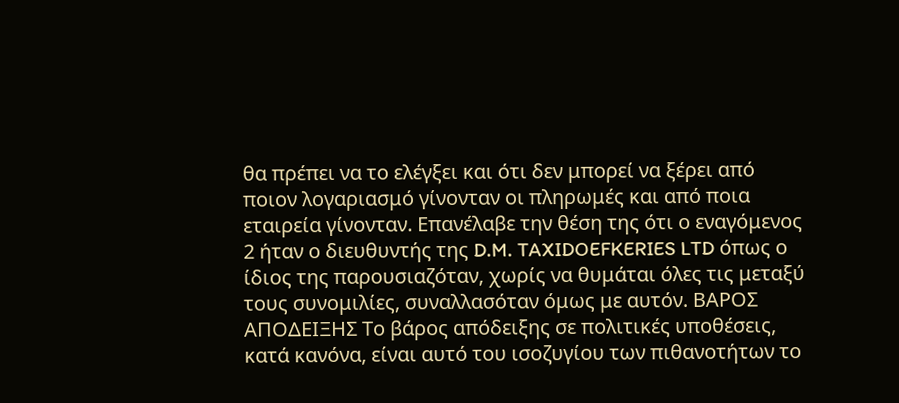θα πρέπει να το ελέγξει και ότι δεν μπορεί να ξέρει από ποιον λογαριασμό γίνονταν οι πληρωμές και από ποια εταιρεία γίνονταν. Επανέλαβε την θέση της ότι ο εναγόμενος 2 ήταν ο διευθυντής της D.M. TAXIDOEFKERIES LTD όπως ο ίδιος της παρουσιαζόταν, χωρίς να θυμάται όλες τις μεταξύ τους συνομιλίες, συναλλασόταν όμως με αυτόν. ΒΑΡΟΣ ΑΠΟΔΕΙΞΗΣ Το βάρος απόδειξης σε πολιτικές υποθέσεις, κατά κανόνα, είναι αυτό του ισοζυγίου των πιθανοτήτων το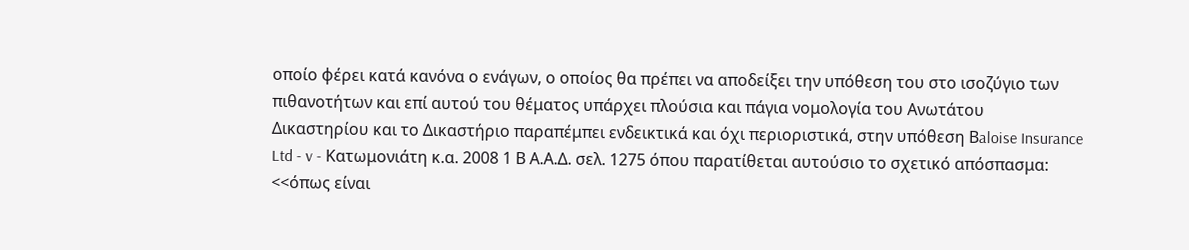οποίο φέρει κατά κανόνα ο ενάγων, ο οποίος θα πρέπει να αποδείξει την υπόθεση του στο ισοζύγιο των πιθανοτήτων και επί αυτού του θέματος υπάρχει πλούσια και πάγια νομολογία του Ανωτάτου Δικαστηρίου και το Δικαστήριο παραπέμπει ενδεικτικά και όχι περιοριστικά, στην υπόθεση Βaloise Insurance Ltd - v - Κατωμονιάτη κ.α. 2008 1 Β Α.Α.Δ. σελ. 1275 όπου παρατίθεται αυτούσιο το σχετικό απόσπασμα: <<όπως είναι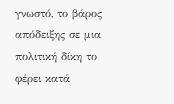γνωστό, το βάρος απόδειξης σε μια πολιτική δίκη το φέρει κατά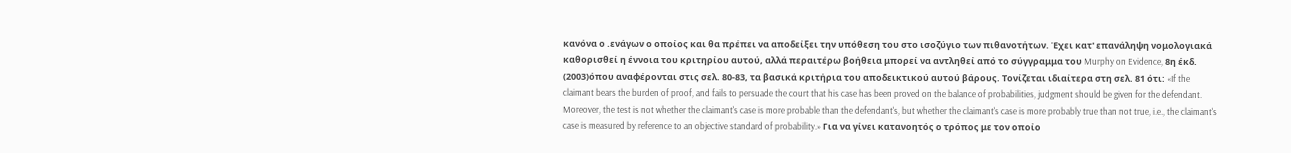κανόνα ο .ενάγων ο οποίος και θα πρέπει να αποδείξει την υπόθεση του στο ισοζύγιο των πιθανοτήτων. Έχει κατ' επανάληψη νομολογιακά καθορισθεί η έννοια του κριτηρίου αυτού, αλλά περαιτέρω βοήθεια μπορεί να αντληθεί από το σύγγραμμα του Murphy on Evidence, 8η έκδ.
(2003)όπου αναφέρονται στις σελ. 80-83, τα βασικά κριτήρια του αποδεικτικού αυτού βάρους. Τονίζεται ιδιαίτερα στη σελ. 81 ότι: «If the claimant bears the burden of proof, and fails to persuade the court that his case has been proved on the balance of probabilities, judgment should be given for the defendant. Moreover, the test is not whether the claimant's case is more probable than the defendant's, but whether the claimant's case is more probably true than not true, i.e., the claimant's case is measured by reference to an objective standard of probability.» Για να γίνει κατανοητός ο τρόπος με τον οποίο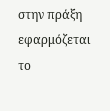στην πράξη εφαρμόζεται το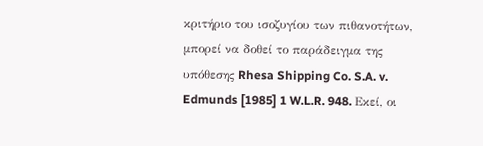κριτήριο του ισοζυγίου των πιθανοτήτων, μπορεί να δοθεί το παράδειγμα της υπόθεσης Rhesa Shipping Co. S.A. v. Edmunds [1985] 1 W.L.R. 948. Εκεί, οι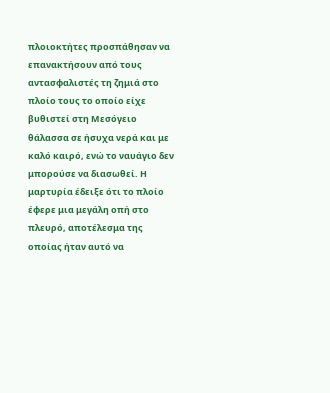πλοιοκτήτες προσπάθησαν να επανακτήσουν από τους αντασφαλιστές τη ζημιά στο πλοίο τους το οποίο είχε βυθιστεί στη Μεσόγειο θάλασσα σε ήσυχα νερά και με καλό καιρό, ενώ το ναυάγιο δεν μπορούσε να διασωθεί. Η μαρτυρία έδειξε ότι το πλοίο έφερε μια μεγάλη οπή στο πλευρό, αποτέλεσμα της οποίας ήταν αυτό να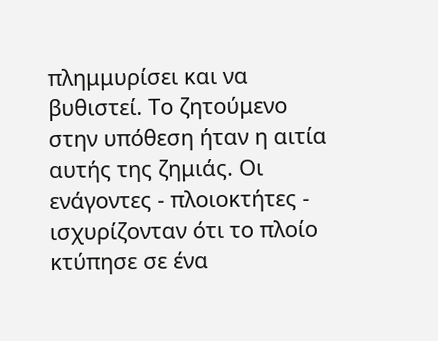πλημμυρίσει και να βυθιστεί. Το ζητούμενο στην υπόθεση ήταν η αιτία αυτής της ζημιάς. Οι ενάγοντες - πλοιοκτήτες - ισχυρίζονταν ότι το πλοίο κτύπησε σε ένα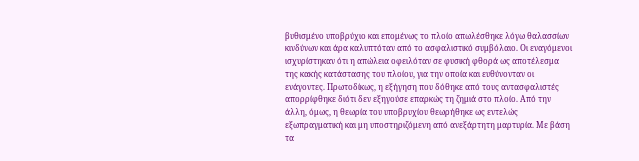βυθισμένο υποβρύχιο και επομένως το πλοίο απωλέσθηκε λόγω θαλασσίων κινδύνων και άρα καλυπτόταν από το ασφαλιστικό συμβόλαιο. Οι εναγόμενοι ισχυρίστηκαν ότι η απώλεια οφειλόταν σε φυσική φθορά ως αποτέλεσμα της κακής κατάστασης του πλοίου, για την οποία και ευθύνονταν οι ενάγοντες. Πρωτοδίκως, η εξήγηση που δόθηκε από τους αντασφαλιστές απορρίφθηκε διότι δεν εξηγούσε επαρκώς τη ζημιά στο πλοίο. Από την άλλη, όμως, η θεωρία του υποβρυχίου θεωρήθηκε ως εντελώς εξωπραγματική και μη υποστηριζόμενη από ανεξάρτητη μαρτυρία. Με βάση τα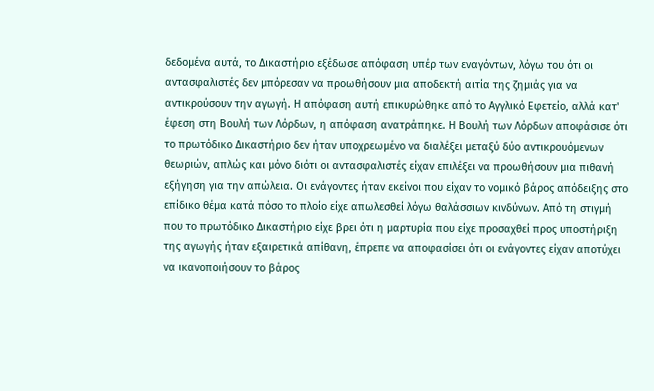δεδομένα αυτά, το Δικαστήριο εξέδωσε απόφαση υπέρ των εναγόντων, λόγω του ότι οι αντασφαλιστές δεν μπόρεσαν να προωθήσουν μια αποδεκτή αιτία της ζημιάς για να αντικρούσουν την αγωγή. Η απόφαση αυτή επικυρώθηκε από το Αγγλικό Εφετείο, αλλά κατ' έφεση στη Βουλή των Λόρδων, η απόφαση ανατράπηκε. Η Βουλή των Λόρδων αποφάσισε ότι το πρωτόδικο Δικαστήριο δεν ήταν υποχρεωμένο να διαλέξει μεταξύ δύο αντικρουόμενων θεωριών, απλώς και μόνο διότι οι αντασφαλιστές είχαν επιλέξει να προωθήσουν μια πιθανή εξήγηση για την απώλεια. Οι ενάγοντες ήταν εκείνοι που είχαν το νομικό βάρος απόδειξης στο επίδικο θέμα κατά πόσο το πλοίο είχε απωλεσθεί λόγω θαλάσσιων κινδύνων. Από τη στιγμή που το πρωτόδικο Δικαστήριο είχε βρει ότι η μαρτυρία που είχε προσαχθεί προς υποστήριξη της αγωγής ήταν εξαιρετικά απίθανη, έπρεπε να αποφασίσει ότι οι ενάγοντες είχαν αποτύχει να ικανοποιήσουν το βάρος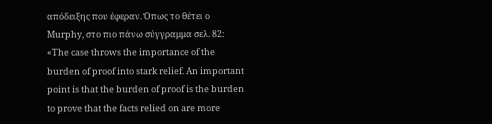απόδειξης που έφεραν. Όπως το θέτει ο Murphy, στο πιο πάνω σύγγραμμα σελ. 82: «The case throws the importance of the burden of proof into stark relief. An important point is that the burden of proof is the burden to prove that the facts relied on are more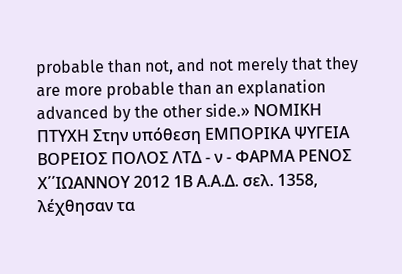probable than not, and not merely that they are more probable than an explanation advanced by the other side.» ΝΟΜΙΚΗ ΠΤΥΧΗ Στην υπόθεση ΕΜΠΟΡΙΚΑ ΨΥΓΕΙΑ ΒΟΡΕΙΟΣ ΠΟΛΟΣ ΛΤΔ - ν - ΦΑΡΜΑ ΡΕΝΟΣ Χ΄΄ΙΩΑΝΝΟΥ 2012 1Β Α.Α.Δ. σελ. 1358, λέχθησαν τα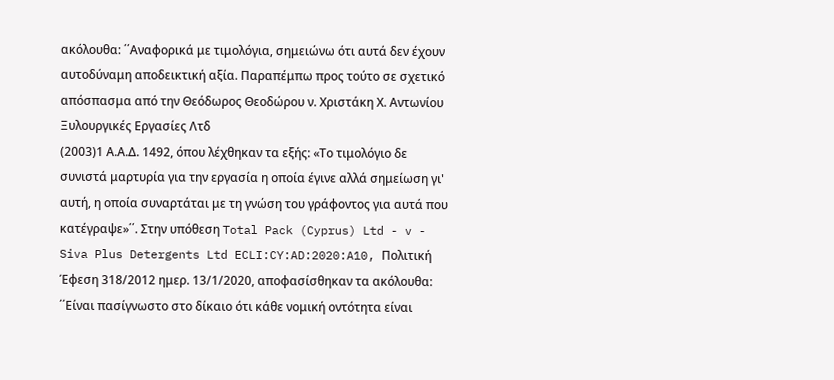ακόλουθα: ΄΄Αναφορικά με τιμολόγια, σημειώνω ότι αυτά δεν έχουν αυτοδύναμη αποδεικτική αξία. Παραπέμπω προς τούτο σε σχετικό απόσπασμα από την Θεόδωρος Θεοδώρου ν. Χριστάκη Χ. Αντωνίου Ξυλουργικές Εργασίες Λτδ
(2003)1 Α.Α.Δ. 1492, όπου λέχθηκαν τα εξής: «Το τιμολόγιο δε συνιστά μαρτυρία για την εργασία η οποία έγινε αλλά σημείωση γι' αυτή, η οποία συναρτάται με τη γνώση του γράφοντος για αυτά που κατέγραψε»΄΄. Στην υπόθεση Total Pack (Cyprus) Ltd - v - Siva Plus Detergents Ltd ECLI:CY:AD:2020:A10, Πολιτική Έφεση 318/2012 ημερ. 13/1/2020, αποφασίσθηκαν τα ακόλουθα: ΄΄Είναι πασίγνωστο στο δίκαιο ότι κάθε νομική οντότητα είναι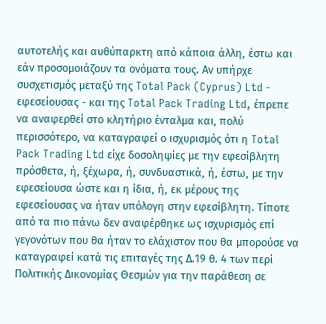αυτοτελής και αυθύπαρκτη από κάποια άλλη, έστω και εάν προσομοιάζουν τα ονόματα τους. Αν υπήρχε συσχετισμός μεταξύ της Total Pack (Cyprus) Ltd - εφεσείουσας - και της Total Pack Trading Ltd, έπρεπε να αναφερθεί στο κλητήριο ένταλμα και, πολύ περισσότερο, να καταγραφεί ο ισχυρισμός ότι η Total Pack Trading Ltd είχε δοσοληψίες με την εφεσίβλητη πρόσθετα, ή, ξέχωρα, ή, συνδυαστικά, ή, έστω, με την εφεσείουσα ώστε και η ίδια, ή, εκ μέρους της εφεσείουσας να ήταν υπόλογη στην εφεσίβλητη. Τίποτε από τα πιο πάνω δεν αναφέρθηκε ως ισχυρισμός επί γεγονότων που θα ήταν το ελάχιστον που θα μπορούσε να καταγραφεί κατά τις επιταγές της Δ.19 θ. 4 των περί Πολιτικής Δικονομίας Θεσμών για την παράθεση σε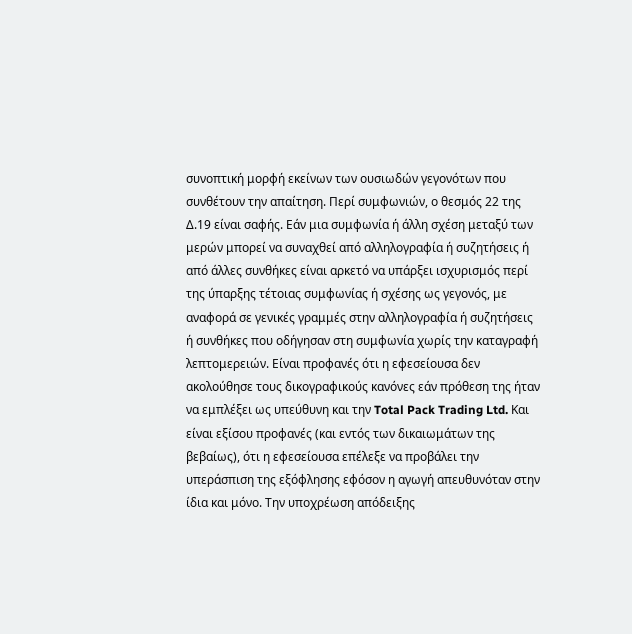συνοπτική μορφή εκείνων των ουσιωδών γεγονότων που συνθέτουν την απαίτηση. Περί συμφωνιών, ο θεσμός 22 της Δ.19 είναι σαφής. Εάν μια συμφωνία ή άλλη σχέση μεταξύ των μερών μπορεί να συναχθεί από αλληλογραφία ή συζητήσεις ή από άλλες συνθήκες είναι αρκετό να υπάρξει ισχυρισμός περί της ύπαρξης τέτοιας συμφωνίας ή σχέσης ως γεγονός, με αναφορά σε γενικές γραμμές στην αλληλογραφία ή συζητήσεις ή συνθήκες που οδήγησαν στη συμφωνία χωρίς την καταγραφή λεπτομερειών. Είναι προφανές ότι η εφεσείουσα δεν ακολούθησε τους δικογραφικούς κανόνες εάν πρόθεση της ήταν να εμπλέξει ως υπεύθυνη και την Total Pack Trading Ltd. Και είναι εξίσου προφανές (και εντός των δικαιωμάτων της βεβαίως), ότι η εφεσείουσα επέλεξε να προβάλει την υπεράσπιση της εξόφλησης εφόσον η αγωγή απευθυνόταν στην ίδια και μόνο. Την υποχρέωση απόδειξης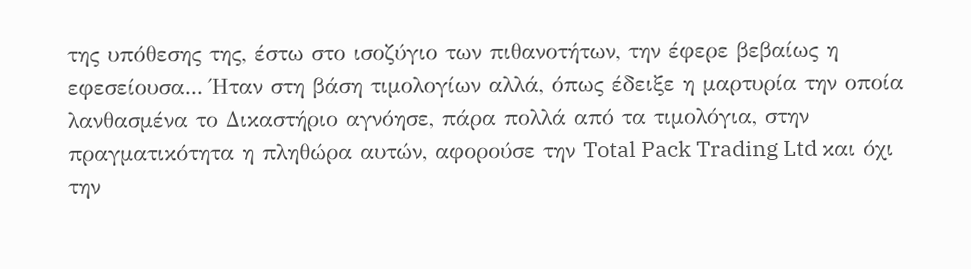της υπόθεσης της, έστω στο ισοζύγιο των πιθανοτήτων, την έφερε βεβαίως η εφεσείουσα... Ήταν στη βάση τιμολογίων αλλά, όπως έδειξε η μαρτυρία την οποία λανθασμένα το Δικαστήριο αγνόησε, πάρα πολλά από τα τιμολόγια, στην πραγματικότητα η πληθώρα αυτών, αφορούσε την Total Pack Trading Ltd και όχι την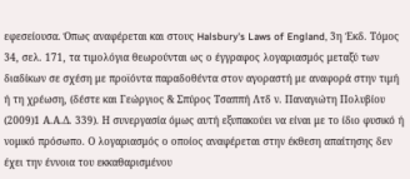εφεσείουσα. Όπως αναφέρεται και στους Halsbury's Laws of England, 3η Έκδ. Τόμος 34, σελ. 171, τα τιμολόγια θεωρούνται ως ο έγγραφος λογαριασμός μεταξύ των διαδίκων σε σχέση με προϊόντα παραδοθέντα στον αγοραστή με αναφορά στην τιμή ή τη χρέωση, (δέστε και Γεώργιος & Σπύρος Τσαππή Λτδ ν. Παναγιώτη Πολυβίου
(2009)1 Α.Α.Δ. 339). Η συνεργασία όμως αυτή εξυπακούει να είναι με το ίδιο φυσικό ή νομικό πρόσωπο. Ο λογαριασμός ο οποίος αναφέρεται στην έκθεση απαίτησης δεν έχει την έννοια του εκκαθαρισμένου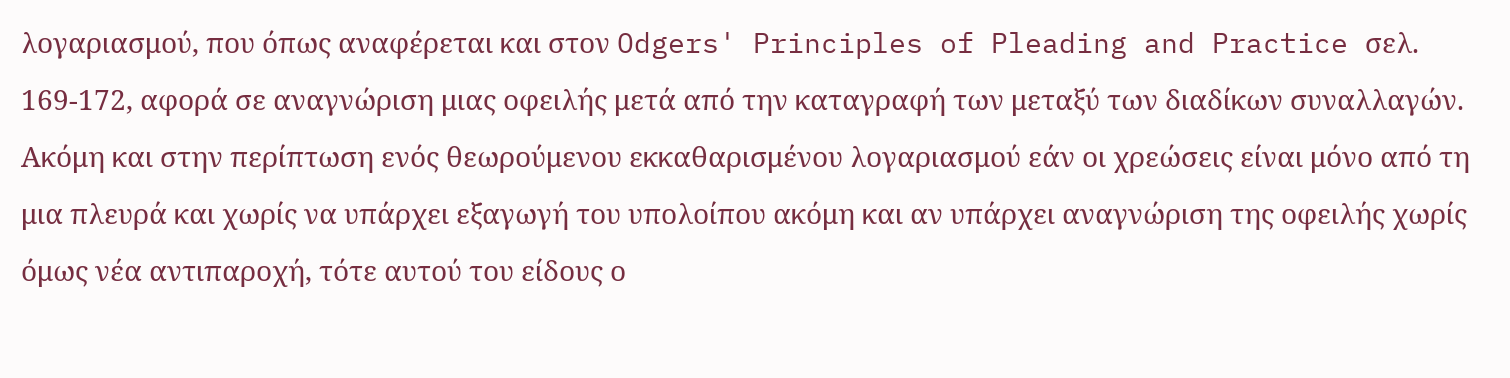λογαριασμού, που όπως αναφέρεται και στον Odgers' Principles of Pleading and Practice σελ. 169-172, αφορά σε αναγνώριση μιας οφειλής μετά από την καταγραφή των μεταξύ των διαδίκων συναλλαγών. Ακόμη και στην περίπτωση ενός θεωρούμενου εκκαθαρισμένου λογαριασμού εάν οι χρεώσεις είναι μόνο από τη μια πλευρά και χωρίς να υπάρχει εξαγωγή του υπολοίπου ακόμη και αν υπάρχει αναγνώριση της οφειλής χωρίς όμως νέα αντιπαροχή, τότε αυτού του είδους ο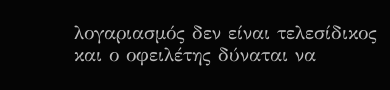λογαριασμός δεν είναι τελεσίδικος και ο οφειλέτης δύναται να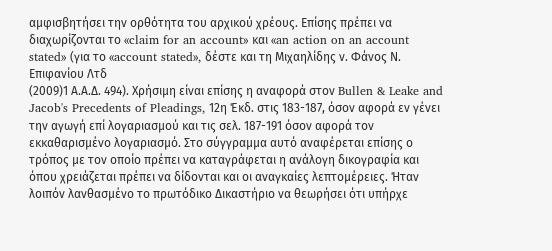αμφισβητήσει την ορθότητα του αρχικού χρέους. Επίσης πρέπει να διαχωρίζονται το «claim for an account» και «an action on an account stated» (για το «account stated», δέστε και τη Μιχαηλίδης ν. Φάνος Ν. Επιφανίου Λτδ
(2009)1 Α.Α.Δ. 494). Χρήσιμη είναι επίσης η αναφορά στον Bullen & Leake and Jacob's Precedents of Pleadings, 12η Έκδ. στις 183-187, όσον αφορά εν γένει την αγωγή επί λογαριασμού και τις σελ. 187-191 όσον αφορά τον εκκαθαρισμένο λογαριασμό. Στο σύγγραμμα αυτό αναφέρεται επίσης ο τρόπος με τον οποίο πρέπει να καταγράφεται η ανάλογη δικογραφία και όπου χρειάζεται πρέπει να δίδονται και οι αναγκαίες λεπτομέρειες. Ήταν λοιπόν λανθασμένο το πρωτόδικο Δικαστήριο να θεωρήσει ότι υπήρχε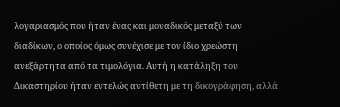λογαριασμός που ήταν ένας και μοναδικός μεταξύ των διαδίκων, ο οποίος όμως συνέχισε με τον ίδιο χρεώστη ανεξάρτητα από τα τιμολόγια. Αυτή η κατάληξη του Δικαστηρίου ήταν εντελώς αντίθετη με τη δικογράφηση, αλλά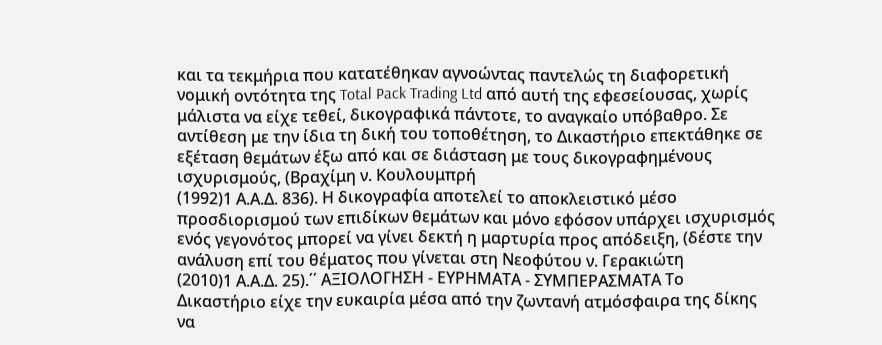και τα τεκμήρια που κατατέθηκαν αγνοώντας παντελώς τη διαφορετική νομική οντότητα της Total Pack Trading Ltd από αυτή της εφεσείουσας, χωρίς μάλιστα να είχε τεθεί, δικογραφικά πάντοτε, το αναγκαίο υπόβαθρο. Σε αντίθεση με την ίδια τη δική του τοποθέτηση, το Δικαστήριο επεκτάθηκε σε εξέταση θεμάτων έξω από και σε διάσταση με τους δικογραφημένους ισχυρισμούς, (Βραχίμη ν. Κουλουμπρή
(1992)1 Α.Α.Δ. 836). Η δικογραφία αποτελεί το αποκλειστικό μέσο προσδιορισμού των επιδίκων θεμάτων και μόνο εφόσον υπάρχει ισχυρισμός ενός γεγονότος μπορεί να γίνει δεκτή η μαρτυρία προς απόδειξη, (δέστε την ανάλυση επί του θέματος που γίνεται στη Νεοφύτου ν. Γερακιώτη
(2010)1 Α.Α.Δ. 25).΄΄ ΑΞΙΟΛΟΓΗΣΗ - ΕΥΡΗΜΑΤΑ - ΣΥΜΠΕΡΑΣΜΑΤΑ Το Δικαστήριο είχε την ευκαιρία μέσα από την ζωντανή ατμόσφαιρα της δίκης να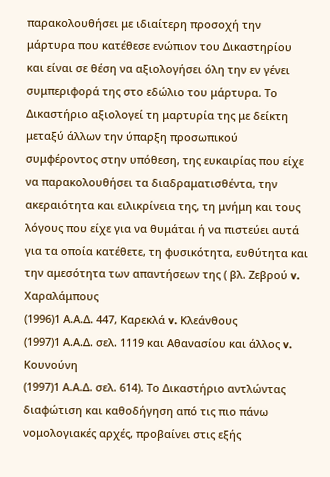παρακολουθήσει με ιδιαίτερη προσοχή την μάρτυρα που κατέθεσε ενώπιον του Δικαστηρίου και είναι σε θέση να αξιολογήσει όλη την εν γένει συμπεριφορά της στο εδώλιο του μάρτυρα. Το Δικαστήριο αξιολογεί τη μαρτυρία της με δείκτη μεταξύ άλλων την ύπαρξη προσωπικού συμφέροντος στην υπόθεση, της ευκαιρίας που είχε να παρακολουθήσει τα διαδραματισθέντα, την ακεραιότητα και ειλικρίνεια της, τη μνήμη και τους λόγους που είχε για να θυμάται ή να πιστεύει αυτά για τα οποία κατέθετε, τη φυσικότητα, ευθύτητα και την αμεσότητα των απαντήσεων της ( βλ. Ζεβρού v. Χαραλάμπους
(1996)1 Α.Α.Δ. 447, Καρεκλά v. Κλεάνθους
(1997)1 Α.Α.Δ. σελ. 1119 και Αθανασίου και άλλος v. Κουνούνη
(1997)1 Α.Α.Δ. σελ. 614). Το Δικαστήριο αντλώντας διαφώτιση και καθοδήγηση από τις πιο πάνω νομολογιακές αρχές, προβαίνει στις εξής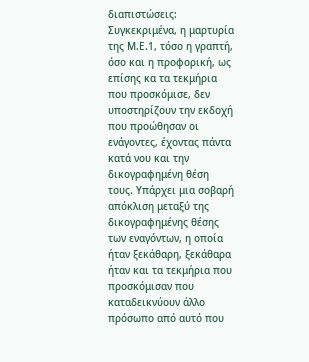διαπιστώσεις: Συγκεκριμένα, η μαρτυρία της Μ.Ε.1, τόσο η γραπτή, όσο και η προφορική, ως επίσης κα τα τεκμήρια που προσκόμισε, δεν υποστηρίζουν την εκδοχή που προώθησαν οι ενάγοντες, έχοντας πάντα κατά νου και την δικογραφημένη θέση τους. Υπάρχει μια σοβαρή απόκλιση μεταξύ της δικογραφημένης θέσης των εναγόντων, η οποία ήταν ξεκάθαρη, ξεκάθαρα ήταν και τα τεκμήρια που προσκόμισαν που καταδεικνύουν άλλο πρόσωπο από αυτό που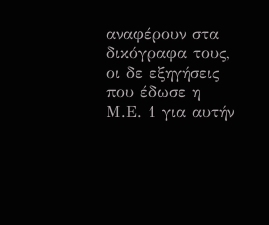αναφέρουν στα δικόγραφα τους, οι δε εξηγήσεις που έδωσε η Μ.Ε. 1 για αυτήν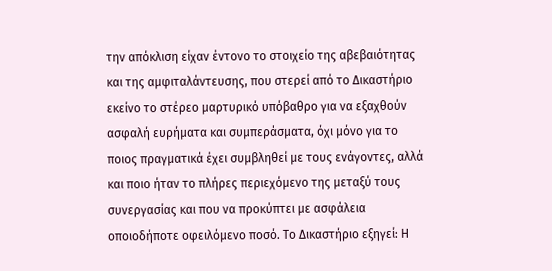την απόκλιση είχαν έντονο το στοιχείο της αβεβαιότητας και της αμφιταλάντευσης, που στερεί από το Δικαστήριο εκείνο το στέρεο μαρτυρικό υπόβαθρο για να εξαχθούν ασφαλή ευρήματα και συμπεράσματα, όχι μόνο για το ποιος πραγματικά έχει συμβληθεί με τους ενάγοντες, αλλά και ποιο ήταν το πλήρες περιεχόμενο της μεταξύ τους συνεργασίας και που να προκύπτει με ασφάλεια οποιοδήποτε οφειλόμενο ποσό. Το Δικαστήριο εξηγεί: Η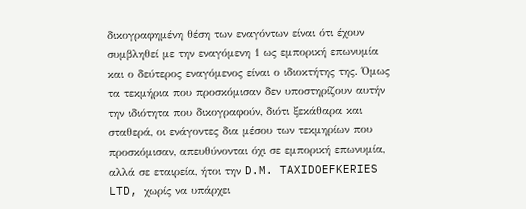δικογραφημένη θέση των εναγόντων είναι ότι έχουν συμβληθεί με την εναγόμενη 1 ως εμπορική επωνυμία και ο δεύτερος εναγόμενος είναι ο ιδιοκτήτης της. Όμως τα τεκμήρια που προσκόμισαν δεν υποστηρίζουν αυτήν την ιδιότητα που δικογραφούν, διότι ξεκάθαρα και σταθερά, οι ενάγοντες δια μέσου των τεκμηρίων που προσκόμισαν, απευθύνονται όχι σε εμπορική επωνυμία, αλλά σε εταιρεία, ήτοι την D.M. TAXIDOEFKERIES LTD, χωρίς να υπάρχει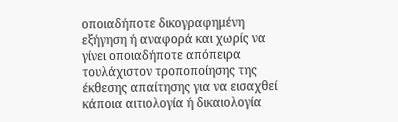οποιαδήποτε δικογραφημένη εξήγηση ή αναφορά και χωρίς να γίνει οποιαδήποτε απόπειρα τουλάχιστον τροποποίησης της έκθεσης απαίτησης για να εισαχθεί κάποια αιτιολογία ή δικαιολογία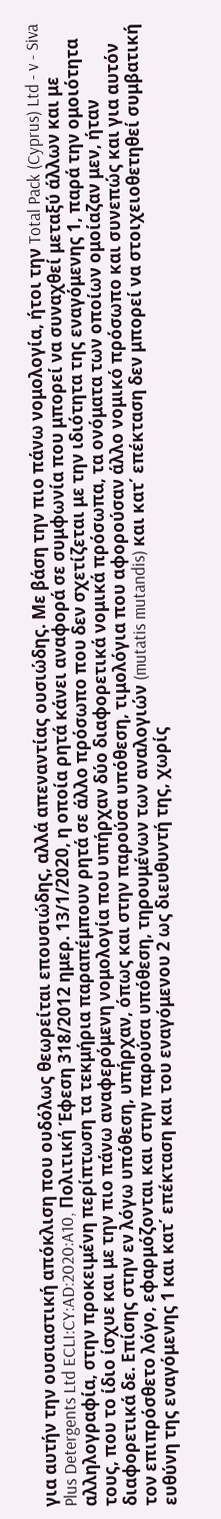για αυτήν την ουσιαστική απόκλιση που ουδόλως θεωρείται επουσιώδης, αλλά απεναντίας ουσιώδης. Με βάση την πιο πάνω νομολογία, ήτοι την Total Pack (Cyprus) Ltd - v - Siva Plus Detergents Ltd ECLI:CY:AD:2020:A10, Πολιτική Έφεση 318/2012 ημερ. 13/1/2020, η οποία ρητά κάνει αναφορά σε συμφωνία που μπορεί να συναχθεί μεταξύ άλλων και με αλληλογραφία, στην προκειμένη περίπτωση τα τεκμήρια παραπέμπουν ρητά σε άλλο πρόσωπο που δεν σχετίζεται με την ιδιότητα της εναγόμενης 1, παρά την ομοιότητα τους, που το ίδιο ίσχυε και με την πιο πάνω αναφερόμενη νομολογία που υπήρχαν δύο διαφορετικά νομικά πρόσωπα, τα ονόματα των οποίων ομοίαζαν μεν, ήταν διαφορετικά δε. Επίσης στην εν λόγω υπόθεση, υπήρχαν, όπως και στην παρούσα υπόθεση, τιμολόγια που αφορούσαν άλλο νομικό πρόσωπο και συνεπώς και για αυτόν τον επιπρόσθετο λόγο, εφαρμόζονται και στην παρούσα υπόθεση, τηρουμένων των αναλογιών (mutatis mutandis) και κατ΄ επέκταση δεν μπορεί να στοιχειοθετηθεί συμβατική ευθύνη της εναγόμενης 1 και κατ΄ επέκταση και του εναγόμενου 2 ως διευθυντή της, χωρίς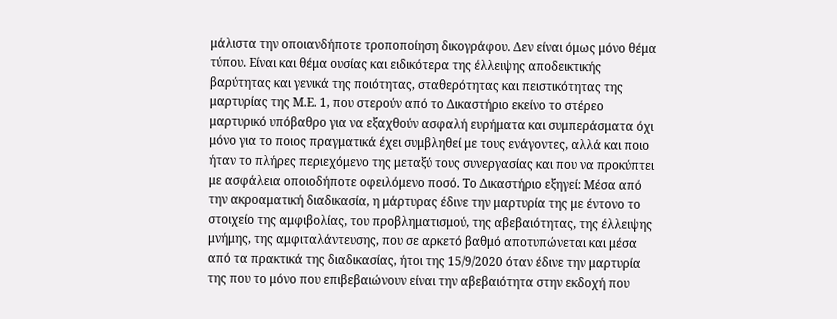μάλιστα την οποιανδήποτε τροποποίηση δικογράφου. Δεν είναι όμως μόνο θέμα τύπου. Είναι και θέμα ουσίας και ειδικότερα της έλλειψης αποδεικτικής βαρύτητας και γενικά της ποιότητας, σταθερότητας και πειστικότητας της μαρτυρίας της Μ.Ε. 1, που στερούν από το Δικαστήριο εκείνο το στέρεο μαρτυρικό υπόβαθρο για να εξαχθούν ασφαλή ευρήματα και συμπεράσματα όχι μόνο για το ποιος πραγματικά έχει συμβληθεί με τους ενάγοντες, αλλά και ποιο ήταν το πλήρες περιεχόμενο της μεταξύ τους συνεργασίας και που να προκύπτει με ασφάλεια οποιοδήποτε οφειλόμενο ποσό. Το Δικαστήριο εξηγεί: Μέσα από την ακροαματική διαδικασία, η μάρτυρας έδινε την μαρτυρία της με έντονο το στοιχείο της αμφιβολίας, του προβληματισμού, της αβεβαιότητας, της έλλειψης μνήμης, της αμφιταλάντευσης, που σε αρκετό βαθμό αποτυπώνεται και μέσα από τα πρακτικά της διαδικασίας, ήτοι της 15/9/2020 όταν έδινε την μαρτυρία της που το μόνο που επιβεβαιώνουν είναι την αβεβαιότητα στην εκδοχή που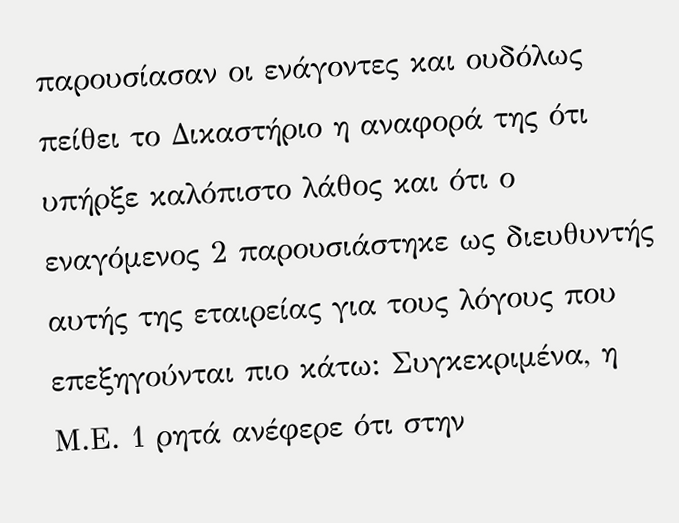παρουσίασαν οι ενάγοντες και ουδόλως πείθει το Δικαστήριο η αναφορά της ότι υπήρξε καλόπιστο λάθος και ότι ο εναγόμενος 2 παρουσιάστηκε ως διευθυντής αυτής της εταιρείας για τους λόγους που επεξηγούνται πιο κάτω: Συγκεκριμένα, η Μ.Ε. 1 ρητά ανέφερε ότι στην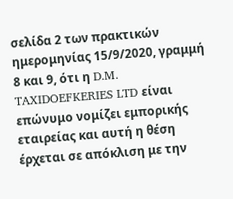σελίδα 2 των πρακτικών ημερομηνίας 15/9/2020, γραμμή 8 και 9, ότι η D.M. TAXIDOEFKERIES LTD είναι επώνυμο νομίζει εμπορικής εταιρείας και αυτή η θέση έρχεται σε απόκλιση με την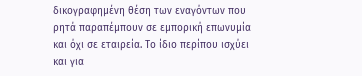δικογραφημένη θέση των εναγόντων που ρητά παραπέμπουν σε εμπορική επωνυμία και όχι σε εταιρεία. Το ίδιο περίπου ισχύει και για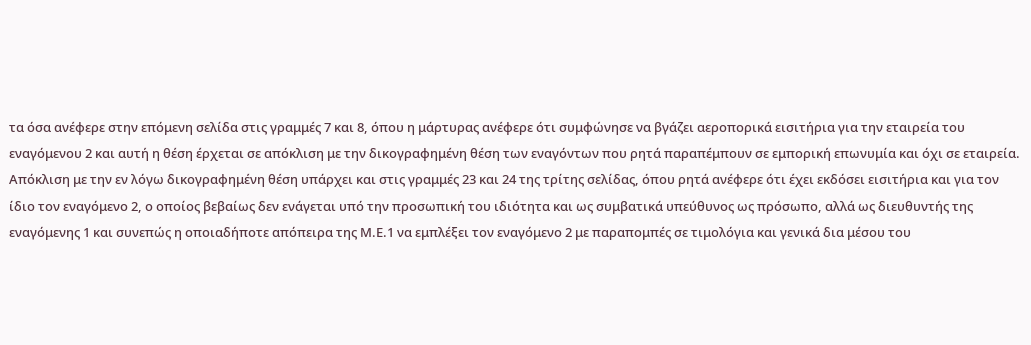τα όσα ανέφερε στην επόμενη σελίδα στις γραμμές 7 και 8, όπου η μάρτυρας ανέφερε ότι συμφώνησε να βγάζει αεροπορικά εισιτήρια για την εταιρεία του εναγόμενου 2 και αυτή η θέση έρχεται σε απόκλιση με την δικογραφημένη θέση των εναγόντων που ρητά παραπέμπουν σε εμπορική επωνυμία και όχι σε εταιρεία. Απόκλιση με την εν λόγω δικογραφημένη θέση υπάρχει και στις γραμμές 23 και 24 της τρίτης σελίδας, όπου ρητά ανέφερε ότι έχει εκδόσει εισιτήρια και για τον ίδιο τον εναγόμενο 2, ο οποίος βεβαίως δεν ενάγεται υπό την προσωπική του ιδιότητα και ως συμβατικά υπεύθυνος ως πρόσωπο, αλλά ως διευθυντής της εναγόμενης 1 και συνεπώς η οποιαδήποτε απόπειρα της Μ.Ε.1 να εμπλέξει τον εναγόμενο 2 με παραπομπές σε τιμολόγια και γενικά δια μέσου του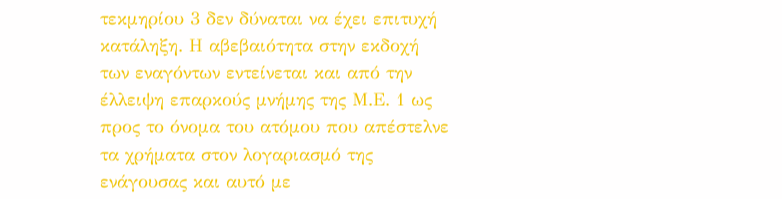τεκμηρίου 3 δεν δύναται να έχει επιτυχή κατάληξη. Η αβεβαιότητα στην εκδοχή των εναγόντων εντείνεται και από την έλλειψη επαρκούς μνήμης της Μ.Ε. 1 ως προς το όνομα του ατόμου που απέστελνε τα χρήματα στον λογαριασμό της ενάγουσας και αυτό με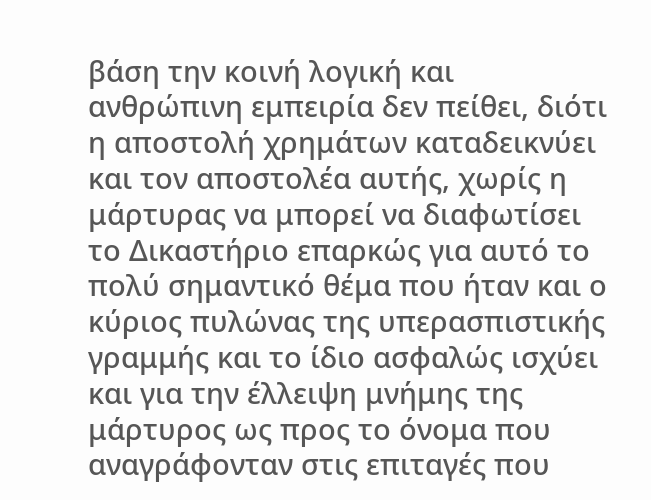βάση την κοινή λογική και ανθρώπινη εμπειρία δεν πείθει, διότι η αποστολή χρημάτων καταδεικνύει και τον αποστολέα αυτής, χωρίς η μάρτυρας να μπορεί να διαφωτίσει το Δικαστήριο επαρκώς για αυτό το πολύ σημαντικό θέμα που ήταν και ο κύριος πυλώνας της υπερασπιστικής γραμμής και το ίδιο ασφαλώς ισχύει και για την έλλειψη μνήμης της μάρτυρος ως προς το όνομα που αναγράφονταν στις επιταγές που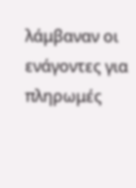λάμβαναν οι ενάγοντες για πληρωμές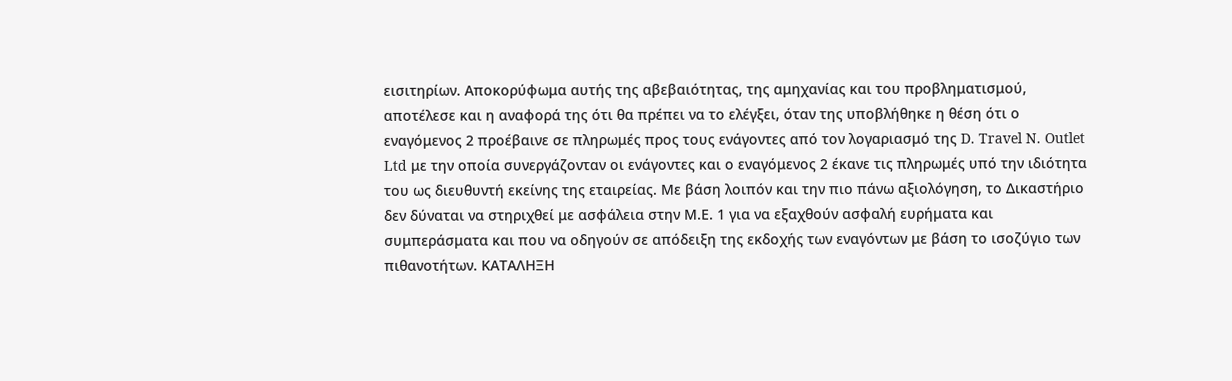εισιτηρίων. Αποκορύφωμα αυτής της αβεβαιότητας, της αμηχανίας και του προβληματισμού, αποτέλεσε και η αναφορά της ότι θα πρέπει να το ελέγξει, όταν της υποβλήθηκε η θέση ότι ο εναγόμενος 2 προέβαινε σε πληρωμές προς τους ενάγοντες από τον λογαριασμό της D. Travel N. Outlet Ltd με την οποία συνεργάζονταν οι ενάγοντες και ο εναγόμενος 2 έκανε τις πληρωμές υπό την ιδιότητα του ως διευθυντή εκείνης της εταιρείας. Με βάση λοιπόν και την πιο πάνω αξιολόγηση, το Δικαστήριο δεν δύναται να στηριχθεί με ασφάλεια στην Μ.Ε. 1 για να εξαχθούν ασφαλή ευρήματα και συμπεράσματα και που να οδηγούν σε απόδειξη της εκδοχής των εναγόντων με βάση το ισοζύγιο των πιθανοτήτων. ΚΑΤΑΛΗΞΗ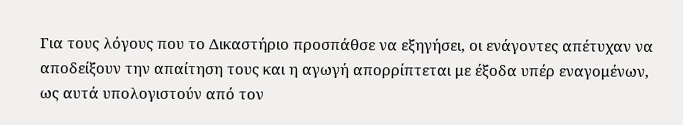Για τους λόγους που το Δικαστήριο προσπάθσε να εξηγήσει, οι ενάγοντες απέτυχαν να αποδείξουν την απαίτηση τους και η αγωγή απορρίπτεται με έξοδα υπέρ εναγομένων, ως αυτά υπολογιστούν από τον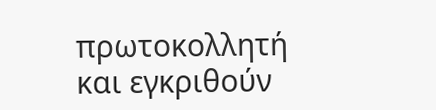πρωτοκολλητή και εγκριθούν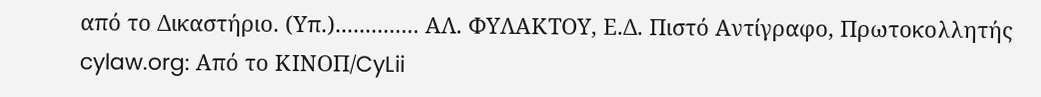από το Δικαστήριο. (Υπ.).............. ΑΛ. ΦΥΛΑΚΤΟΥ, Ε.Δ. Πιστό Αντίγραφο, Πρωτοκολλητής cylaw.org: Από το ΚΙΝOΠ/CyLii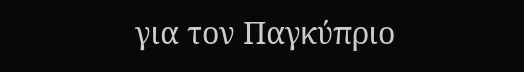για τον Παγκύπριο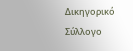Δικηγορικό Σύλλογο